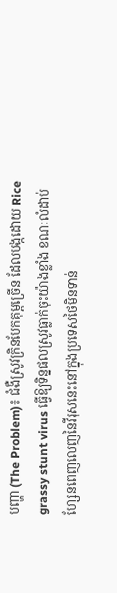បញ្ហា (The Problem)៖ ជំងឺស្រូវក្រិនបែកគុម្ពច្រើន ដែលបង្កដោយ Rice grassy stunt virus ធ្វើឱ្យទិន្នផលស្រូវធ្លាក់ចុះយ៉ាងខ្លាំង ខណៈលំដាប់ហ្សែនពេញលេញនៃវីរុសនេះនៅក្នុងប្រទេសថៃមិនទាន់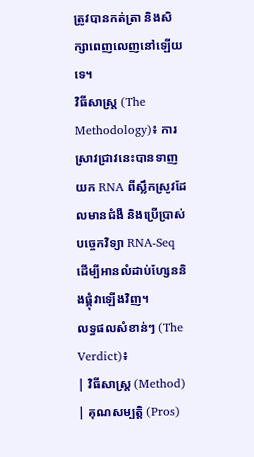ត្រូវបានកត់ត្រា និងសិក្សាពេញលេញនៅឡើយទេ។
វិធីសាស្ត្រ (The Methodology)៖ ការស្រាវជ្រាវនេះបានទាញយក RNA ពីស្លឹកស្រូវដែលមានជំងឺ និងប្រើប្រាស់បច្ចេកវិទ្យា RNA-Seq ដើម្បីអានលំដាប់ហ្សែននិងផ្គុំវាឡើងវិញ។
លទ្ធផលសំខាន់ៗ (The Verdict)៖
| វិធីសាស្ត្រ (Method) | គុណសម្បត្តិ (Pros)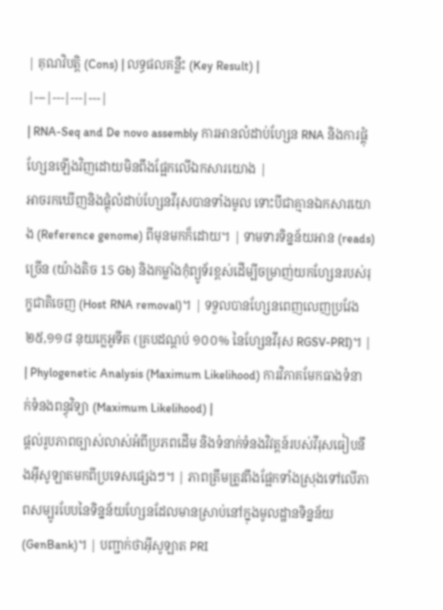| គុណវិបត្តិ (Cons) | លទ្ធផលគន្លឹះ (Key Result) |
|---|---|---|---|
| RNA-Seq and De novo assembly ការអានលំដាប់ហ្សែន RNA និងការផ្គុំហ្សែនឡើងវិញដោយមិនពឹងផ្អែកលើឯកសារយោង |
អាចរកឃើញនិងផ្គុំលំដាប់ហ្សែនវីរុសបានទាំងមូល ទោះបីជាគ្មានឯកសារយោង (Reference genome) ពីមុនមកក៏ដោយ។ | ទាមទារទិន្នន័យអាន (reads) ច្រើន (យ៉ាងតិច 15 Gb) និងកម្លាំងកុំព្យូទ័រខ្ពស់ដើម្បីចម្រាញ់យកហ្សែនរបស់រុក្ខជាតិចេញ (Host RNA removal)។ | ទទួលបានហ្សែនពេញលេញប្រវែង ២៥,១១៨ នុយក្លេអូទីត (គ្របដណ្តប់ ១០០% នៃហ្សែនវីរុស RGSV-PRI)។ |
| Phylogenetic Analysis (Maximum Likelihood) ការវិភាគមែកធាងទំនាក់ទំនងពន្ធុវិទ្យា (Maximum Likelihood) |
ផ្តល់រូបភាពច្បាស់លាស់អំពីប្រភពដើម និងទំនាក់ទំនងវិវត្តន៍របស់វីរុសធៀបនឹងអ៊ីសូឡាតមកពីប្រទេសផ្សេងៗ។ | ភាពត្រឹមត្រូវពឹងផ្អែកទាំងស្រុងទៅលើភាពសម្បូរបែបនៃទិន្នន័យហ្សែនដែលមានស្រាប់នៅក្នុងមូលដ្ឋានទិន្នន័យ (GenBank)។ | បញ្ជាក់ថាអ៊ីសូឡាត PRI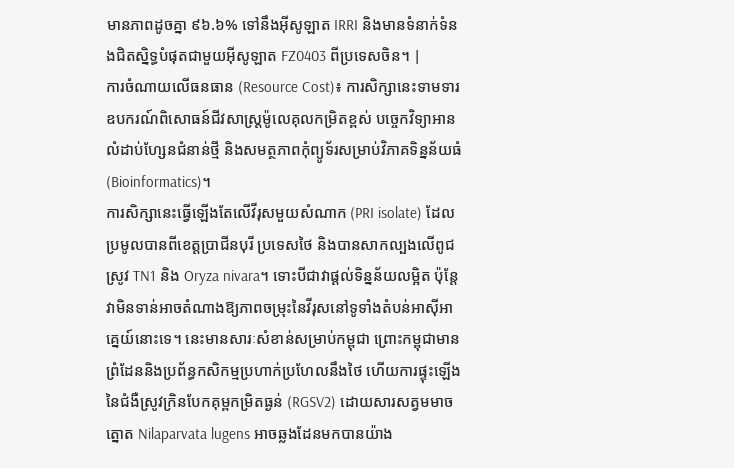មានភាពដូចគ្នា ៩៦.៦% ទៅនឹងអ៊ីសូឡាត IRRI និងមានទំនាក់ទំនងជិតស្និទ្ធបំផុតជាមួយអ៊ីសូឡាត FZ0403 ពីប្រទេសចិន។ |
ការចំណាយលើធនធាន (Resource Cost)៖ ការសិក្សានេះទាមទារឧបករណ៍ពិសោធន៍ជីវសាស្ត្រម៉ូលេគុលកម្រិតខ្ពស់ បច្ចេកវិទ្យាអានលំដាប់ហ្សែនជំនាន់ថ្មី និងសមត្ថភាពកុំព្យូទ័រសម្រាប់វិភាគទិន្នន័យធំ (Bioinformatics)។
ការសិក្សានេះធ្វើឡើងតែលើវីរុសមួយសំណាក (PRI isolate) ដែលប្រមូលបានពីខេត្តប្រាជីនបុរី ប្រទេសថៃ និងបានសាកល្បងលើពូជស្រូវ TN1 និង Oryza nivara។ ទោះបីជាវាផ្តល់ទិន្នន័យលម្អិត ប៉ុន្តែវាមិនទាន់អាចតំណាងឱ្យភាពចម្រុះនៃវីរុសនៅទូទាំងតំបន់អាស៊ីអាគ្នេយ៍នោះទេ។ នេះមានសារៈសំខាន់សម្រាប់កម្ពុជា ព្រោះកម្ពុជាមានព្រំដែននិងប្រព័ន្ធកសិកម្មប្រហាក់ប្រហែលនឹងថៃ ហើយការផ្ទុះឡើងនៃជំងឺស្រូវក្រិនបែកគុម្ពកម្រិតធ្ងន់ (RGSV2) ដោយសារសត្វមមាចត្នោត Nilaparvata lugens អាចឆ្លងដែនមកបានយ៉ាង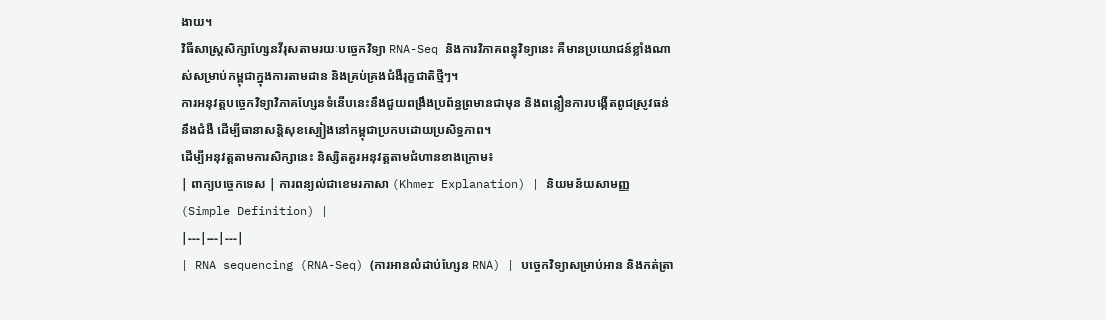ងាយ។
វិធីសាស្ត្រសិក្សាហ្សែនវីរុសតាមរយៈបច្ចេកវិទ្យា RNA-Seq និងការវិភាគពន្ធុវិទ្យានេះ គឺមានប្រយោជន៍ខ្លាំងណាស់សម្រាប់កម្ពុជាក្នុងការតាមដាន និងគ្រប់គ្រងជំងឺរុក្ខជាតិថ្មីៗ។
ការអនុវត្តបច្ចេកវិទ្យាវិភាគហ្សែនទំនើបនេះនឹងជួយពង្រឹងប្រព័ន្ធព្រមានជាមុន និងពន្លឿនការបង្កើតពូជស្រូវធន់នឹងជំងឺ ដើម្បីធានាសន្តិសុខស្បៀងនៅកម្ពុជាប្រកបដោយប្រសិទ្ធភាព។
ដើម្បីអនុវត្តតាមការសិក្សានេះ និស្សិតគួរអនុវត្តតាមជំហានខាងក្រោម៖
| ពាក្យបច្ចេកទេស | ការពន្យល់ជាខេមរភាសា (Khmer Explanation) | និយមន័យសាមញ្ញ (Simple Definition) |
|---|---|---|
| RNA sequencing (RNA-Seq) (ការអានលំដាប់ហ្សែន RNA) | បច្ចេកវិទ្យាសម្រាប់អាន និងកត់ត្រា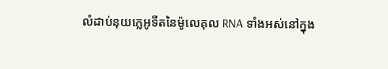លំដាប់នុយក្លេអូទីតនៃម៉ូលេគុល RNA ទាំងអស់នៅក្នុង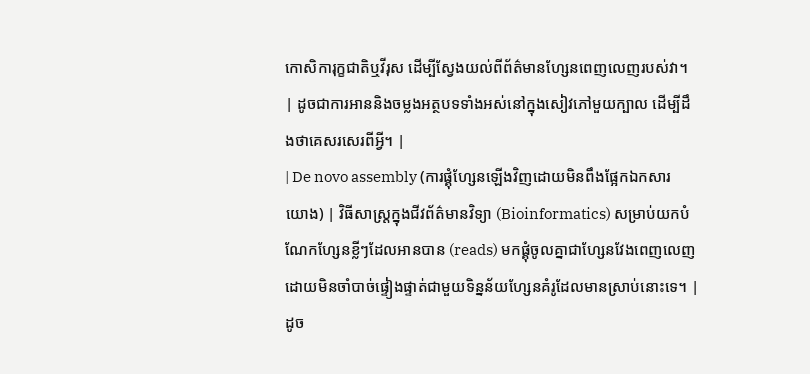កោសិការុក្ខជាតិឬវីរុស ដើម្បីស្វែងយល់ពីព័ត៌មានហ្សែនពេញលេញរបស់វា។ | ដូចជាការអាននិងចម្លងអត្ថបទទាំងអស់នៅក្នុងសៀវភៅមួយក្បាល ដើម្បីដឹងថាគេសរសេរពីអ្វី។ |
| De novo assembly (ការផ្គុំហ្សែនឡើងវិញដោយមិនពឹងផ្អែកឯកសារយោង) | វិធីសាស្ត្រក្នុងជីវព័ត៌មានវិទ្យា (Bioinformatics) សម្រាប់យកបំណែកហ្សែនខ្លីៗដែលអានបាន (reads) មកផ្គុំចូលគ្នាជាហ្សែនវែងពេញលេញ ដោយមិនចាំបាច់ផ្ទៀងផ្ទាត់ជាមួយទិន្នន័យហ្សែនគំរូដែលមានស្រាប់នោះទេ។ | ដូច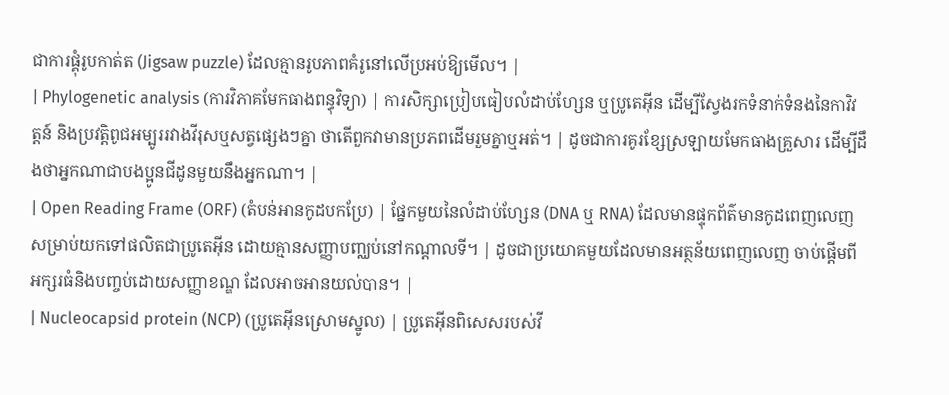ជាការផ្គុំរូបកាត់ត (Jigsaw puzzle) ដែលគ្មានរូបភាពគំរូនៅលើប្រអប់ឱ្យមើល។ |
| Phylogenetic analysis (ការវិភាគមែកធាងពន្ធុវិទ្យា) | ការសិក្សាប្រៀបធៀបលំដាប់ហ្សែន ឬប្រូតេអ៊ីន ដើម្បីស្វែងរកទំនាក់ទំនងនៃកាវិវត្តន៍ និងប្រវត្តិពូជអម្បូររវាងវីរុសឬសត្វផ្សេងៗគ្នា ថាតើពួកវាមានប្រភពដើមរួមគ្នាឬអត់។ | ដូចជាការគូរខ្សែស្រឡាយមែកធាងគ្រួសារ ដើម្បីដឹងថាអ្នកណាជាបងប្អូនជីដូនមួយនឹងអ្នកណា។ |
| Open Reading Frame (ORF) (តំបន់អានកូដបកប្រែ) | ផ្នែកមួយនៃលំដាប់ហ្សែន (DNA ឬ RNA) ដែលមានផ្ទុកព័ត៌មានកូដពេញលេញសម្រាប់យកទៅផលិតជាប្រូតេអ៊ីន ដោយគ្មានសញ្ញាបញ្ឈប់នៅកណ្តាលទី។ | ដូចជាប្រយោគមួយដែលមានអត្ថន័យពេញលេញ ចាប់ផ្តើមពីអក្សរធំនិងបញ្ចប់ដោយសញ្ញាខណ្ឌ ដែលអាចអានយល់បាន។ |
| Nucleocapsid protein (NCP) (ប្រូតេអ៊ីនស្រោមស្នូល) | ប្រូតេអ៊ីនពិសេសរបស់វី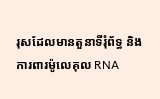រុសដែលមានតួនាទីរុំព័ទ្ធ និងការពារម៉ូលេគុល RNA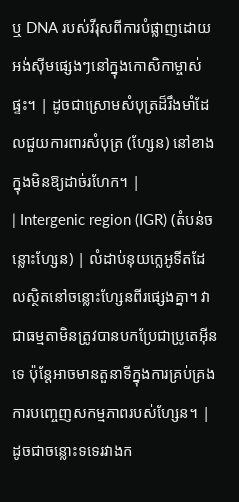ឬ DNA របស់វីរុសពីការបំផ្លាញដោយអង់ស៊ីមផ្សេងៗនៅក្នុងកោសិកាម្ចាស់ផ្ទះ។ | ដូចជាស្រោមសំបុត្រដ៏រឹងមាំដែលជួយការពារសំបុត្រ (ហ្សែន) នៅខាងក្នុងមិនឱ្យដាច់រហែក។ |
| Intergenic region (IGR) (តំបន់ចន្លោះហ្សែន) | លំដាប់នុយក្លេអូទីតដែលស្ថិតនៅចន្លោះហ្សែនពីរផ្សេងគ្នា។ វាជាធម្មតាមិនត្រូវបានបកប្រែជាប្រូតេអ៊ីនទេ ប៉ុន្តែអាចមានតួនាទីក្នុងការគ្រប់គ្រងការបញ្ចេញសកម្មភាពរបស់ហ្សែន។ | ដូចជាចន្លោះទទេរវាងក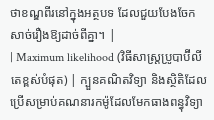ថាខណ្ឌពីរនៅក្នុងអត្ថបទ ដែលជួយបែងចែកសាច់រឿងឱ្យដាច់ពីគ្នា។ |
| Maximum likelihood (វិធីសាស្ត្រប្រូបាប៊ីលីតេខ្ពស់បំផុត) | ក្បួនគណិតវិទ្យា និងស្ថិតិដែលប្រើសម្រាប់គណនារកម៉ូដែលមែកធាងពន្ធុវិទ្យា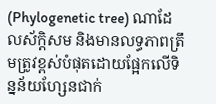(Phylogenetic tree) ណាដែលស័ក្តិសម និងមានលទ្ធភាពត្រឹមត្រូវខ្ពស់បំផុតដោយផ្អែកលើទិន្នន័យហ្សែនជាក់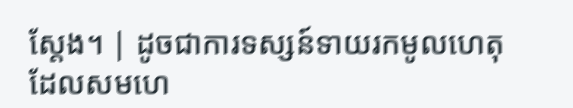ស្តែង។ | ដូចជាការទស្សន៍ទាយរកមូលហេតុដែលសមហេ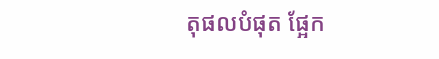តុផលបំផុត ផ្អែក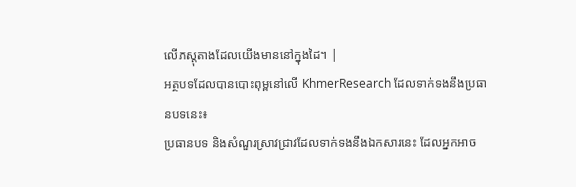លើភស្តុតាងដែលយើងមាននៅក្នុងដៃ។ |
អត្ថបទដែលបានបោះពុម្ពនៅលើ KhmerResearch ដែលទាក់ទងនឹងប្រធានបទនេះ៖
ប្រធានបទ និងសំណួរស្រាវជ្រាវដែលទាក់ទងនឹងឯកសារនេះ ដែលអ្នកអាច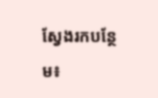ស្វែងរកបន្ថែម៖